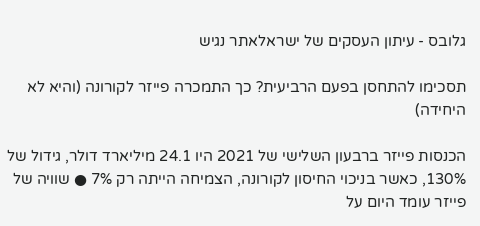גלובס - עיתון העסקים של ישראלאתר נגיש

תסכימו להתחסן בפעם הרביעית? כך התמכרה פייזר לקורונה (והיא לא היחידה)

הכנסות פייזר ברבעון השלישי של 2021 היו 24.1 מיליארד דולר, גידול של 130%, כאשר בניכוי החיסון לקורונה, הצמיחה הייתה רק 7% ● שוויה של פייזר עומד היום על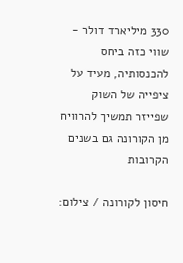330 מיליארד דולר - שווי כזה ביחס להכנסותיה, מעיד על ציפייה של השוק שפייזר תמשיך להרוויח מן הקורונה גם בשנים הקרובות

חיסון לקורונה / צילום: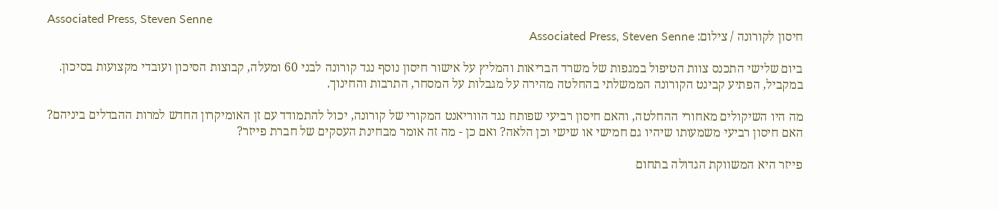Associated Press, Steven Senne
חיסון לקורונה / צילום: Associated Press, Steven Senne

ביום שלישי התכנס צוות הטיפול במגפות של משרד הבריאות והמליץ על אישור חיסון נוסף נגד קורונה לבני 60 ומעלה, קבוצות הסיכון ועובדי מקצועות בסיכון. במקביל, הפתיע קבינט הקורונה הממשלתי בהחלטה מהירה על מגבלות על המסחר, התרבות והחינוך.

מה היו השיקולים מאחורי ההחלטה, והאם חיסון רביעי שפותח נגד הווריאנט המקורי של קורונה, יכול להתמודד עם זן האומיקרון החדש למרות ההבדלים ביניהם? האם חיסון רביעי משמעותו שיהיו גם חמישי או שישי וכן הלאה? ואם כן - מה זה אומר מבחינת העסקים של חברת פייזר?

פייזר היא המשווקת הגדולה בתחום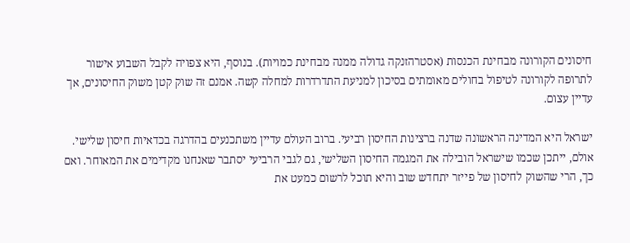חיסונים הקורונה מבחינת הכנסות (אסטרהזנקה גדולה ממנה מבחינת כמויות). בנוסף, היא צפויה לקבל השבוע אישור לתרופה לקורונה לטיפול בחולים מאומתים בסיכון למניעת התדרדרות למחלה קשה. אמנם זה שוק קטן משוק החיסונים, אך עדיין עצום.

ישראל היא המדינה הראשונה שדנה ברצינות החיסון רביעי. ברוב העולם עדיין משתכנעים בהדרגה בכדאיות חיסון שלישי. אולם, ייתכן שכמו שישראל הובילה את המגמה החיסון השלישי, גם לגבי הרביעי יסתבר שאנחנו מקדימים את המאוחר. ואם כך, הרי שהשוק לחיסון של פייזר יתחדש שוב והיא תוכל לרשום כמעט את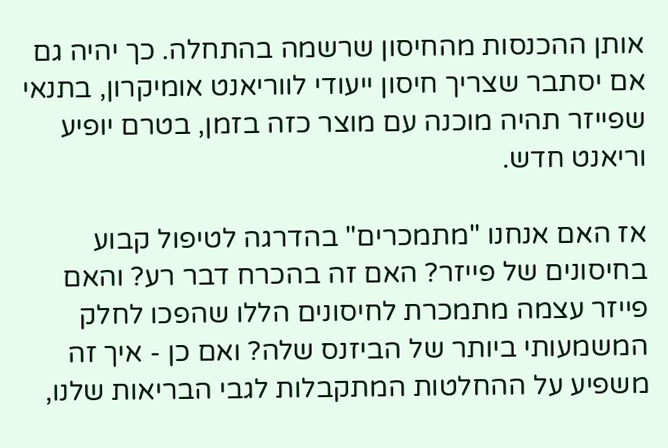אותן ההכנסות מהחיסון שרשמה בהתחלה. כך יהיה גם אם יסתבר שצריך חיסון ייעודי לווריאנט אומיקרון, בתנאי שפייזר תהיה מוכנה עם מוצר כזה בזמן, בטרם יופיע וריאנט חדש.

אז האם אנחנו "מתמכרים" בהדרגה לטיפול קבוע בחיסונים של פייזר? האם זה בהכרח דבר רע? והאם פייזר עצמה מתמכרת לחיסונים הללו שהפכו לחלק המשמעותי ביותר של הביזנס שלה? ואם כן - איך זה משפיע על ההחלטות המתקבלות לגבי הבריאות שלנו,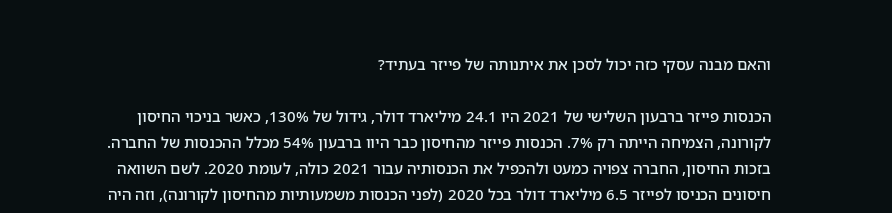והאם מבנה עסקי כזה יכול לסכן את איתנותה של פייזר בעתיד?

הכנסות פייזר ברבעון השלישי של 2021 היו 24.1 מיליארד דולר, גידול של 130%, כאשר בניכוי החיסון לקורונה, הצמיחה הייתה רק 7%. הכנסות פייזר מהחיסון כבר היוו ברבעון 54% מכלל ההכנסות של החברה. בזכות החיסון, החברה צפויה כמעט ולהכפיל את הכנסותיה עבור 2021 כולה, לעומת 2020. לשם השוואה חיסונים הכניסו לפייזר 6.5 מיליארד דולר בכל 2020 (לפני הכנסות משמעותיות מהחיסון לקורונה), וזה היה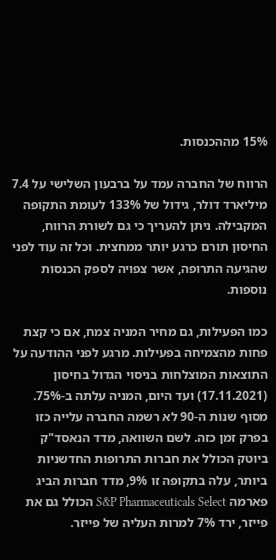15% מההכנסות.

הרווח של החברה עמד על ברבעון השלישי על 7.4 מיליארד דולר, גידול של 133% לעומת התקופה המקבילה. ניתן להעריך כי גם לשורת הרווח, החיסון תורם כרגע יותר ממחצית. וכל זה עוד לפני שהגיעה התרופה, אשר צפויה לספק הכנסות נוספות.

כמו הפעילות, גם מחיר המניה צמח, אם כי קצת פחות מהצמיחה בפעילות. מרגע לפני ההודעה על התוצאות המוצלחות בניסוי הגדול בחיסון (17.11.2021) ועד היום, המניה עלתה ב-75%. מסוף שנות ה-90 לא רשמה החברה עלייה כזו בפרק זמן כזה. לשם השוואה, מדד הנאסד"ק ביוטק הכולל את חברות התרופות החדשניות ביותר, עלה בתקופה זו 9%, מדד חברות הביג פארמה S&P Pharmaceuticals Select הכולל גם את פייזר, ירד 7% למרות העליה של פייזר.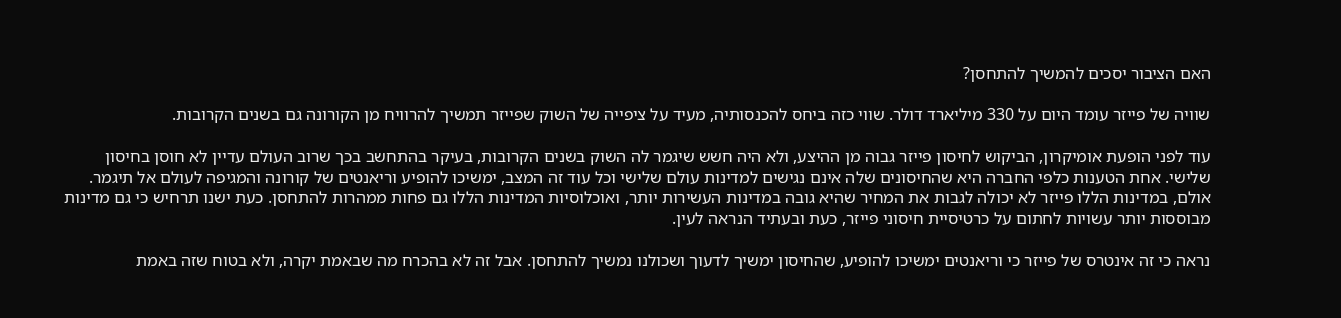האם הציבור יסכים להמשיך להתחסן?

שוויה של פייזר עומד היום על 330 מיליארד דולר. שווי כזה ביחס להכנסותיה, מעיד על ציפייה של השוק שפייזר תמשיך להרוויח מן הקורונה גם בשנים הקרובות.

עוד לפני הופעת אומיקרון, הביקוש לחיסון פייזר גבוה מן ההיצע, ולא היה חשש שיגמר לה השוק בשנים הקרובות, בעיקר בהתחשב בכך שרוב העולם עדיין לא חוסן בחיסון שלישי. אחת הטענות כלפי החברה היא שהחיסונים שלה אינם נגישים למדינות עולם שלישי וכל עוד זה המצב, ימשיכו להופיע וריאנטים של קורונה והמגיפה לעולם אל תיגמר. אולם, במדינות הללו פייזר לא יכולה לגבות את המחיר שהיא גובה במדינות העשירות יותר, ואוכלוסיות המדינות הללו גם פחות ממהרות להתחסן. כעת ישנו תרחיש כי גם מדינות מבוססות יותר עשויות לחתום על כרטיסיית חיסוני פייזר, כעת ובעתיד הנראה לעין.

נראה כי זה אינטרס של פייזר כי וריאנטים ימשיכו להופיע, שהחיסון ימשיך לדעוך ושכולנו נמשיך להתחסן. אבל זה לא בהכרח מה שבאמת יקרה, ולא בטוח שזה באמת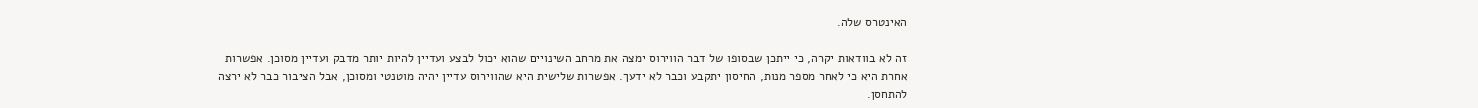האינטרס שלה.

זה לא בוודאות יקרה, כי ייתכן שבסופו של דבר הווירוס ימצה את מרחב השינויים שהוא יכול לבצע ועדיין להיות יותר מדבק ועדיין מסוכן. אפשרות אחרת היא כי לאחר מספר מנות, החיסון יתקבע וכבר לא ידעך. אפשרות שלישית היא שהווירוס עדיין יהיה מוטנטי ומסוכן, אבל הציבור כבר לא ירצה להתחסן.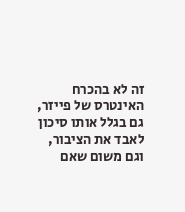זה לא בהכרח האינטרס של פייזר, גם בגלל אותו סיכון לאבד את הציבור, וגם משום שאם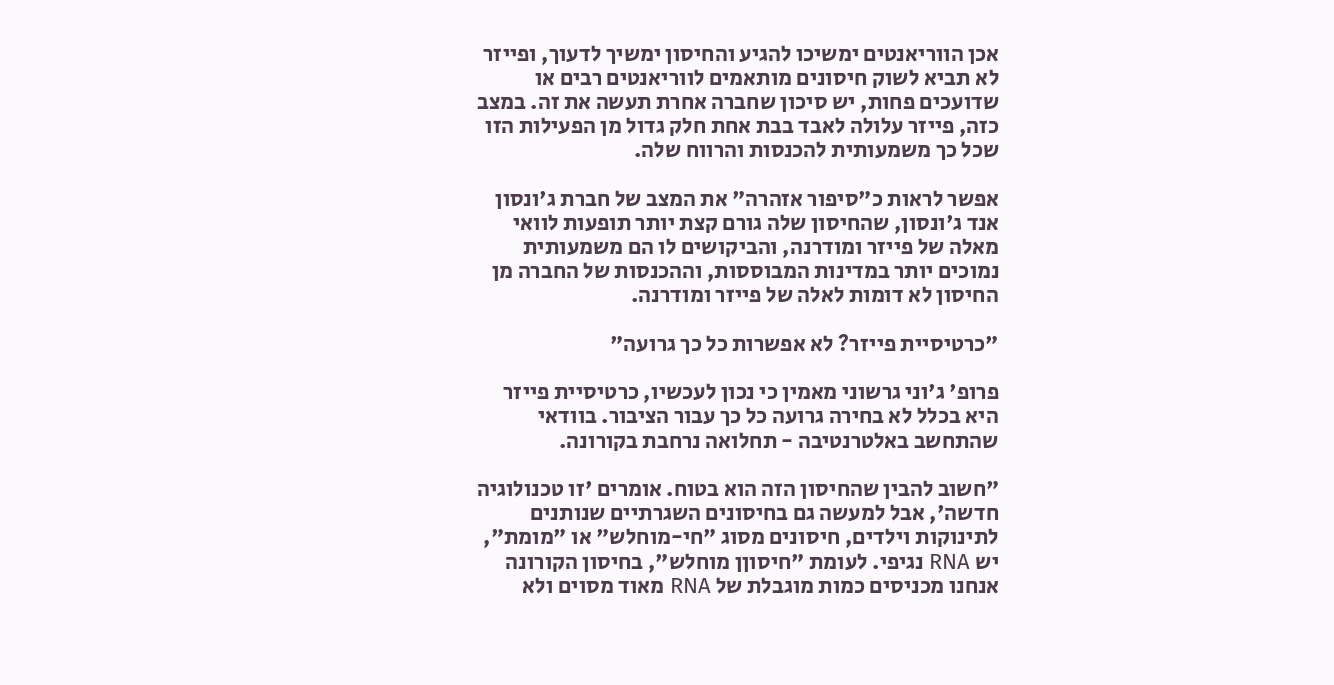אכן הווריאנטים ימשיכו להגיע והחיסון ימשיך לדעוך, ופייזר לא תביא לשוק חיסונים מותאמים לווריאנטים רבים או שדועכים פחות, יש סיכון שחברה אחרת תעשה את זה. במצב כזה, פייזר עלולה לאבד בבת אחת חלק גדול מן הפעילות הזו שכל כך משמעותית להכנסות והרווח שלה.

אפשר לראות כ"סיפור אזהרה" את המצב של חברת ג'ונסון אנד ג'ונסון, שהחיסון שלה גורם קצת יותר תופעות לוואי מאלה של פייזר ומודרנה, והביקושים לו הם משמעותית נמוכים יותר במדינות המבוססות, וההכנסות של החברה מן החיסון לא דומות לאלה של פייזר ומודרנה.

"כרטיסיית פייזר? לא אפשרות כל כך גרועה"

פרופ' ג'וני גרשוני מאמין כי נכון לעכשיו, כרטיסיית פייזר היא בכלל לא בחירה גרועה כל כך עבור הציבור. בוודאי שהתחשב באלטרנטיבה - תחלואה נרחבת בקורונה.

"חשוב להבין שהחיסון הזה הוא בטוח. אומרים 'זו טכנולוגיה חדשה', אבל למעשה גם בחיסונים השגרתיים שנותנים לתינוקות וילדים, חיסונים מסוג "חי-מוחלש" או "מומת", יש RNA נגיפי. לעומת "חיסוןן מוחלש", בחיסון הקורונה אנחנו מכניסים כמות מוגבלת של RNA מאוד מסוים ולא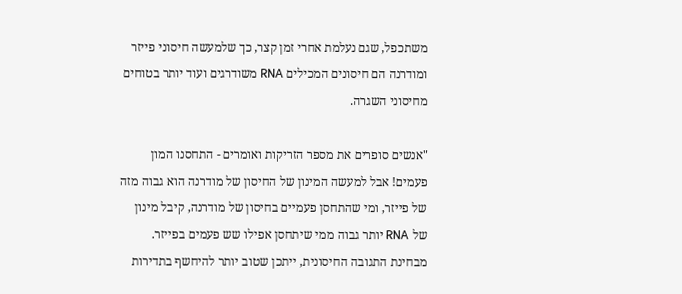משתכפל, שגם נעלמת אחרי זמן קצר, כך שלמעשה חיסוני פייזר ומודרנה הם חיסונים המכילים RNA משודרגים ועוד יותר בטוחים מחיסוני השגרה.

"אנשים סופרים את מספר הזריקות ואומרים - התחסנו המון פעמים! אבל למעשה המינון של החיסון של מודרנה הוא גבוה מזה של פייזר, ומי שהתחסן פעמיים בחיסון של מודרנה, קיבל מינון של RNA יותר גבוה ממי שיתחסן אפילו שש פעמים בפייזר. מבחינת התגובה החיסונית, ייתכן שטוב יותר להיחשף בתדירות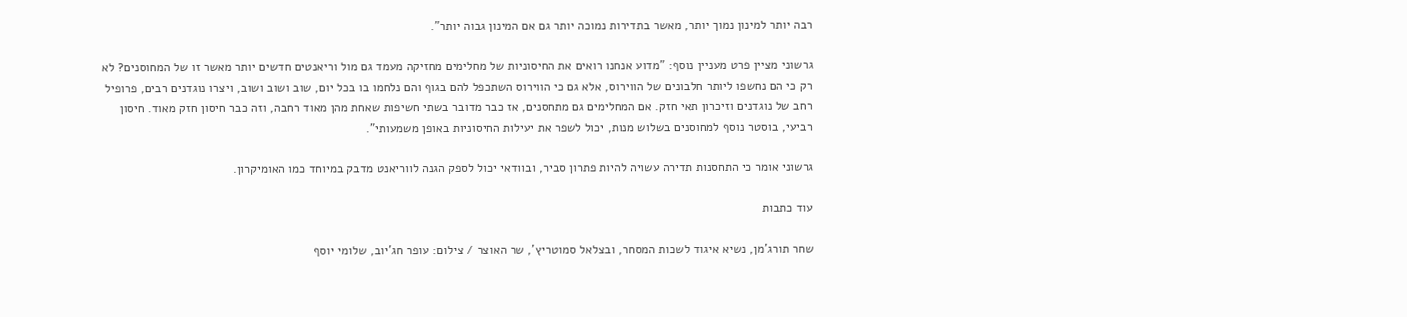רבה יותר למינון נמוך יותר, מאשר בתדירות נמוכה יותר גם אם המינון גבוה יותר".

גרשוני מציין פרט מעניין נוסף: "מדוע אנחנו רואים את החיסוניות של מחלימים מחזיקה מעמד גם מול וריאנטים חדשים יותר מאשר זו של המחוסנים? לא רק כי הם נחשפו ליותר חלבונים של הווירוס, אלא גם כי הווירוס השתכפל להם בגוף והם נלחמו בו בכל יום, שוב ושוב ושוב, ויצרו נוגדנים רבים, פרופיל רחב של נוגדנים וזיכרון תאי חזק. אם המחלימים גם מתחסנים, אז כבר מדובר בשתי חשיפות שאחת מהן מאוד רחבה, וזה כבר חיסון חזק מאוד. חיסון רביעי, בוסטר נוסף למחוסנים בשלוש מנות, יכול לשפר את יעילות החיסוניות באופן משמעותי".

גרשוני אומר כי התחסנות תדירה עשויה להיות פתרון סביר, ובוודאי יכול לספק הגנה לווריאנט מדבק במיוחד כמו האומיקרון.

עוד כתבות

שחר תורג'מן, נשיא איגוד לשכות המסחר, ובצלאל סמוטריץ', שר האוצר / צילום: עופר חג'יוב, שלומי יוסף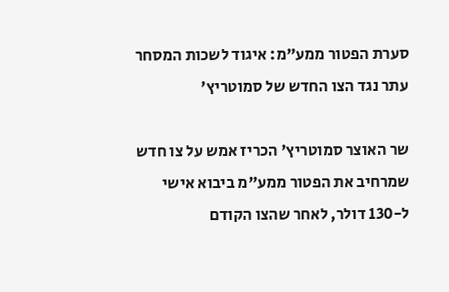סערת הפטור ממע"מ: איגוד לשכות המסחר עתר נגד הצו החדש של סמוטריץ'

שר האוצר סמוטריץ' הכריז אמש על צו חדש שמרחיב את הפטור ממע"מ ביבוא אישי ל-130 דולר, לאחר שהצו הקודם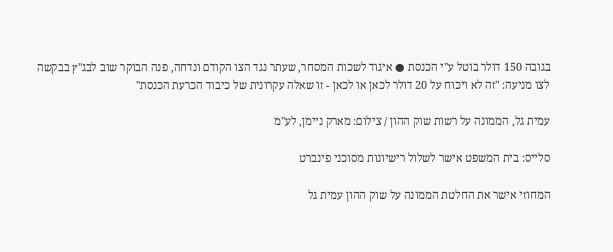בגובה 150 דולר בוטל ע"י הכנסת ● איגוד לשכות המסחר, שעתר נגד הצו הקודם ונדחה, פנה הבוקר שוב לבג"ץ בבקשה לצו מניעה: "זה לא ויכוח על 20 דולר לכאן או לכאן - זו שאלה עקרונית של כיבוד הכרעת הכנסת"

עמית גל, הממונה על רשות שוק ההון / צילום: מארק ניימן, לע''מ

סלייס: בית המשפט אישר לשלול רישיונות מסוכני פינברט

המחוזי אישר את החלטת הממונה על שוק ההון עמית גל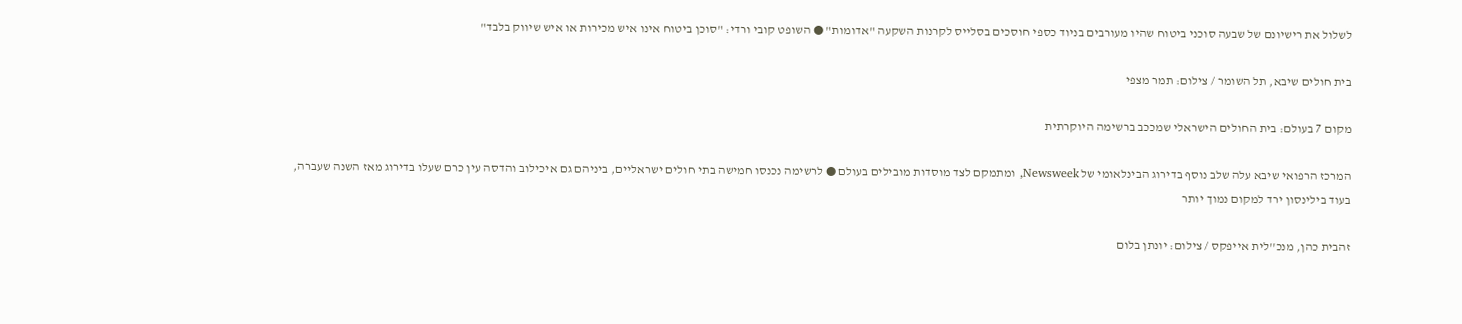לשלול את רישיונם של שבעה סוכני ביטוח שהיו מעורבים בניוד כספי חוסכים בסלייס לקרנות השקעה "אדומות" ● השופט קובי ורדי: "סוכן ביטוח אינו איש מכירות או איש שיווק בלבד"

בית חולים שיבא, תל השומר / צילום: תמר מצפי

מקום 7 בעולם: בית החולים הישראלי שמככב ברשימה היוקרתית

המרכז הרפואי שיבא עלה שלב נוסף בדירוג הבינלאומי של Newsweek, ומתמקם לצד מוסדות מובילים בעולם ● לרשימה נכנסו חמישה בתי חולים ישראליים, ביניהם גם איכילוב והדסה עין כרם שעלו בדירוג מאז השנה שעברה, בעוד בילינסון ירד למקום נמוך יותר

זהבית כהן, מנכ''לית אייפקס / צילום: יונתן בלום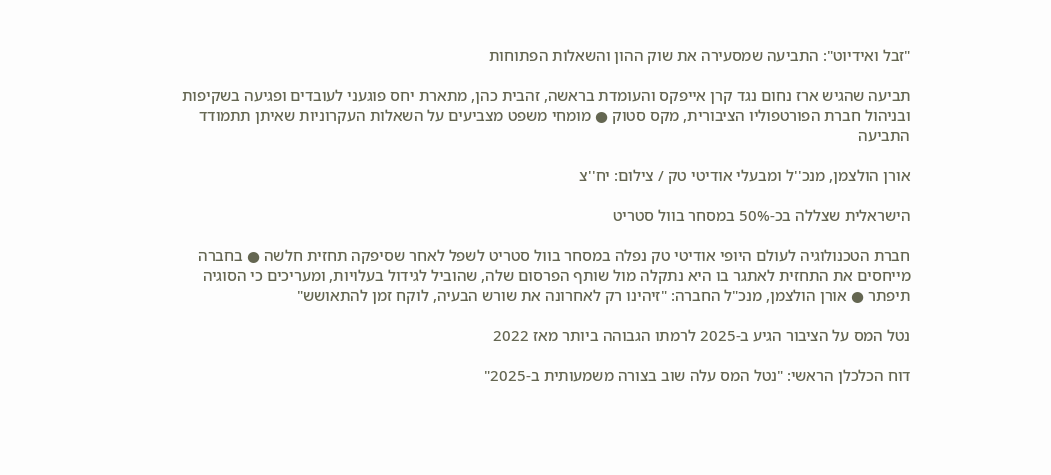"זבל ואידיוט": התביעה שמסעירה את שוק ההון והשאלות הפתוחות

תביעה שהגיש ארז נחום נגד קרן אייפקס והעומדת בראשה, זהבית כהן, מתארת יחס פוגעני לעובדים ופגיעה בשקיפות ובניהול חברת הפורטפוליו הציבורית, מקס סטוק ● מומחי משפט מצביעים על השאלות העקרוניות שאיתן תתמודד התביעה

אורן הולצמן, מנכ''ל ומבעלי אודיטי טק / צילום: יח''צ

הישראלית שצללה בכ-50% במסחר בוול סטריט

חברת הטכנולוגיה לעולם היופי אודיטי טק נפלה במסחר בוול סטריט לשפל לאחר שסיפקה תחזית חלשה ● בחברה מייחסים את התחזית לאתגר בו היא נתקלה מול שותף הפרסום שלה, שהוביל לגידול בעלויות, ומעריכים כי הסוגיה תיפתר ● אורן הולצמן, מנכ"ל החברה: "זיהינו רק לאחרונה את שורש הבעיה, לוקח זמן להתאושש"

נטל המס על הציבור הגיע ב-2025 לרמתו הגבוהה ביותר מאז 2022

דוח הכלכלן הראשי: "נטל המס עלה שוב בצורה משמעותית ב-2025"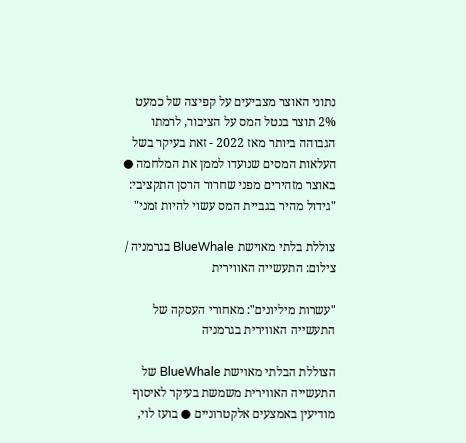נתוני האוצר מצביעים על קפיצה של כמעט 2% תוצר בנטל המס על הציבור, לרמתו הגבוהה ביותר מאז 2022 - זאת בעיקר בשל העלאות המסים שנועדו לממן את המלחמה ● באוצר מזהירים מפני שחרור הרסן התקציבי: "גידול מהיר בגביית המס עשוי להיות זמני"

צוללת בלתי מאוישת BlueWhale בגרמניה / צילום: התעשייה האווירית

"עשרות מיליונים": מאחורי העסקה של התעשייה האווירית בגרמניה

הצוללת הבלתי מאוישת BlueWhale של התעשייה האווירית משמשת בעיקר לאיסוף מודיעין באמצעים אלקטרוניים ● בועז לוי,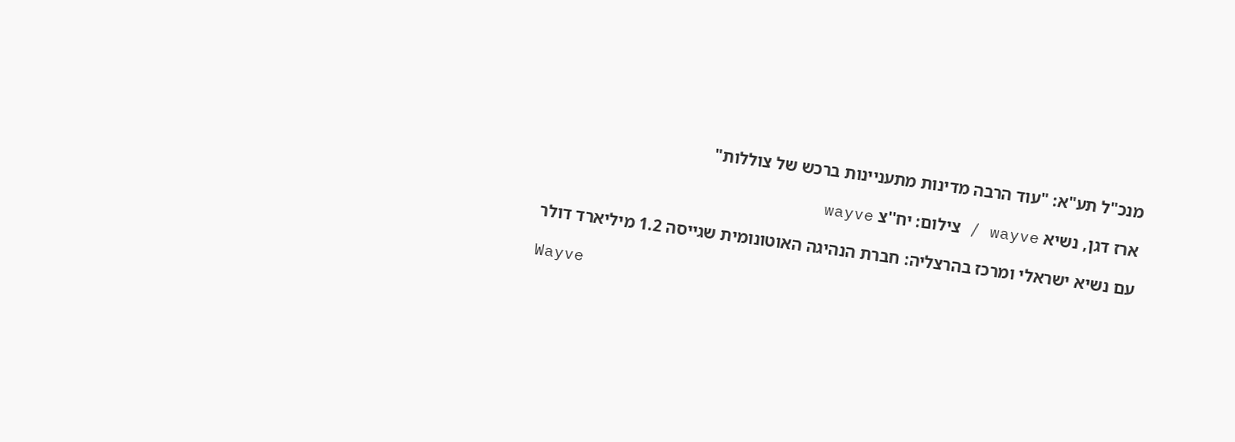מנכ"ל תע"א: "עוד הרבה מדינות מתעניינות ברכש של צוללות"

ארז דגן, נשיא wayve / צילום: יח''צ wayve

עם נשיא ישראלי ומרכז בהרצליה: חברת הנהיגה האוטונומית שגייסה 1.2 מיליארד דולר

Wayve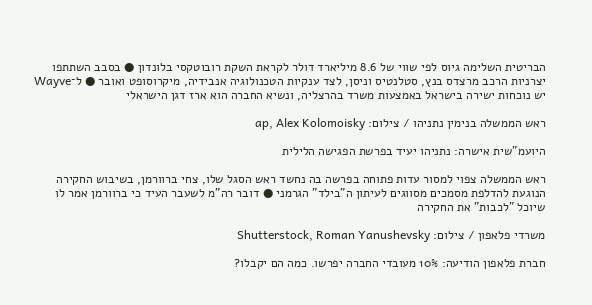הבריטית השלימה גיוס לפי שווי של 8.6 מיליארד דולר לקראת השקת רובוטקסי בלונדון ● בסבב השתתפו יצרניות הרכב מרצדס בנץ, סטלנטיס וניסן, לצד ענקיות הטכנולוגיה אנבידיה, מיקרוסופט ואובר ● ל־Wayve יש נוכחות ישירה בישראל באמצעות משרד בהרצליה, ונשיא החברה הוא ארז דגן הישראלי

ראש הממשלה בנימין נתניהו / צילום: ap, Alex Kolomoisky

היועמ"שית אישרה: נתניהו יעיד בפרשת הפגישה הלילית

ראש הממשלה צפוי למסור עדות פתוחה בפרשה בה נחשד ראש הסגל שלו, צחי ברוורמן, בשיבוש החקירה הנוגעת להדלפת מסמכים מסווגים לעיתון ה"בילד" הגרמני ● דובר רה"מ לשעבר העיד כי ברוורמן אמר לו שיוכל "לכבות" את החקירה

משרדי פלאפון / צילום: Shutterstock, Roman Yanushevsky

חברת פלאפון הודיעה: 10% מעובדי החברה יפרשו. כמה הם יקבלו?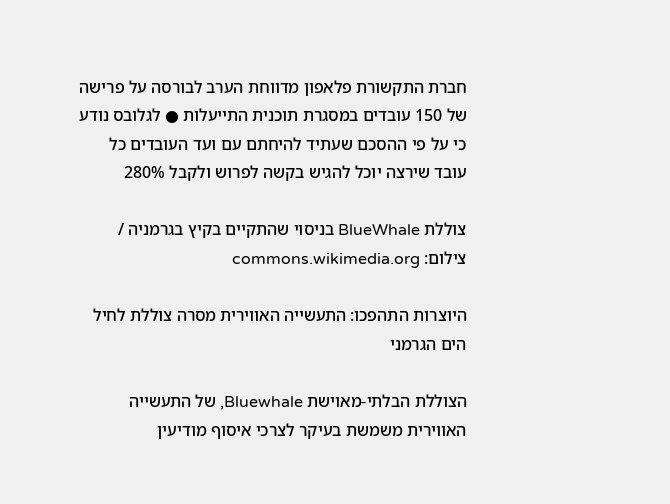חברת התקשורת פלאפון מדווחת הערב לבורסה על פרישה של 150 עובדים במסגרת תוכנית התייעלות ● לגלובס נודע כי על פי ההסכם שעתיד להיחתם עם ועד העובדים כל עובד שירצה יוכל להגיש בקשה לפרוש ולקבל 280%

צוללת BlueWhale בניסוי שהתקיים בקיץ בגרמניה / צילום: commons.wikimedia.org

היוצרות התהפכו: התעשייה האווירית מסרה צוללת לחיל הים הגרמני

הצוללת הבלתי-מאוישת Bluewhale, של התעשייה האווירית משמשת בעיקר לצרכי איסוף מודיעין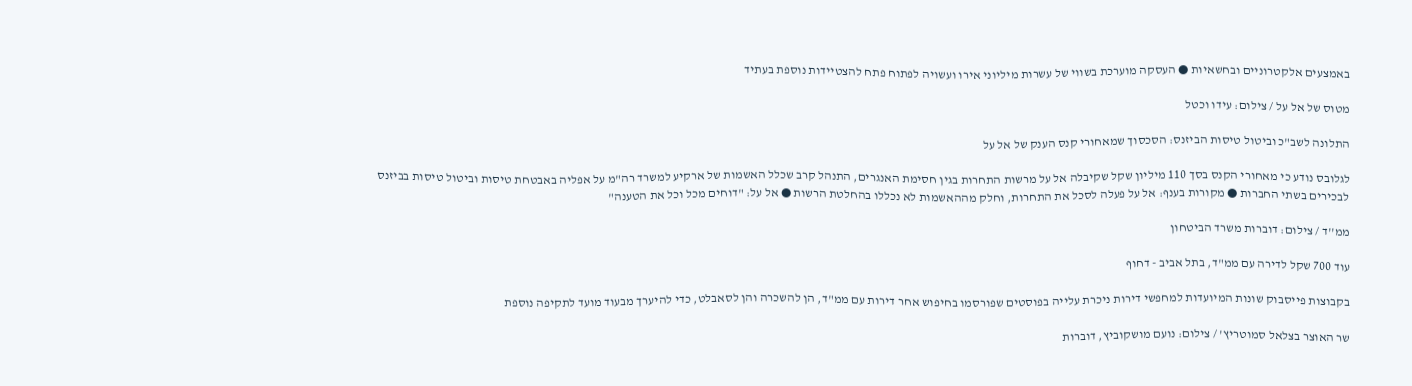באמצעים אלקטרוניים ובחשאיות ● העסקה מוערכת בשווי של עשרות מיליוני אירו ועשויה לפתוח פתח להצטיידות נוספת בעתיד

מטוס של אל על / צילום: עידו וכטל

התלונה לשב"כ וביטול טיסות הביזנס: הסכסוך שמאחורי קנס הענק של אל על

לגלובס נודע כי מאחורי הקנס בסך 110 מיליון שקל שקיבלה אל על מרשות התחרות בגין חסימת האנגרים, התנהל קרב שכלל האשמות של ארקיע למשרד רה"מ על אפליה באבטחת טיסות וביטול טיסות בביזנס לבכירים בשתי החברות ● מקורות בענף: אל על פעלה לסכל את התחרות, וחלק מההאשמות לא נכללו בהחלטת הרשות ● אל על: "דוחים מכל וכל את הטענה"

ממ''ד / צילום: דוברות משרד הביטחון

עוד 700 שקל לדירה עם ממ"ד, בתל אביב - דחוף

בקבוצות פייסבוק שונות המיועדות למחפשי דירות ניכרת עלייה בפוסטים שפורסמו בחיפוש אחר דירות עם ממ"ד, הן להשכרה והן לסאבלט, כדי להיערך מבעוד מועד לתקיפה נוספת

שר האוצר בצלאל סמוטריץ' / צילום: נועם מושקוביץ, דוברות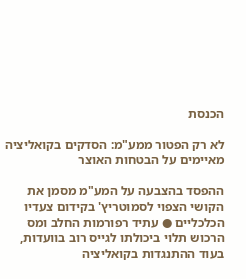הכנסת

לא רק הפטור ממע"מ: הסדקים בקואליציה מאיימים על הבטחות האוצר

ההפסד בהצבעה על המע"מ מסמן את הקושי הצפוי לסמוטריץ' בקידום צעדיו הכלכליים ● עתיד רפורמות החלב ומס הרכוש תלוי ביכולתו לגייס רוב בוועדות, בעוד ההתנגדות בקואליציה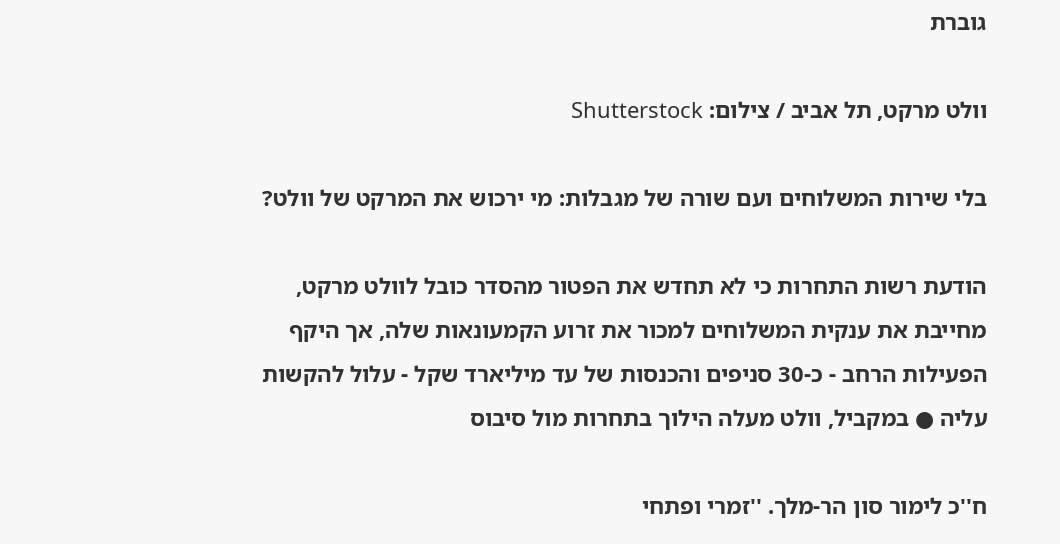גוברת

וולט מרקט, תל אביב / צילום: Shutterstock

בלי שירות המשלוחים ועם שורה של מגבלות: מי ירכוש את המרקט של וולט?

הודעת רשות התחרות כי לא תחדש את הפטור מהסדר כובל לוולט מרקט, מחייבת את ענקית המשלוחים למכור את זרוע הקמעונאות שלה, אך היקף הפעילות הרחב - כ-30 סניפים והכנסות של עד מיליארד שקל - עלול להקשות עליה ● במקביל, וולט מעלה הילוך בתחרות מול סיבוס

ח''כ לימור סון הר-מלך. ''זמרי ופתחי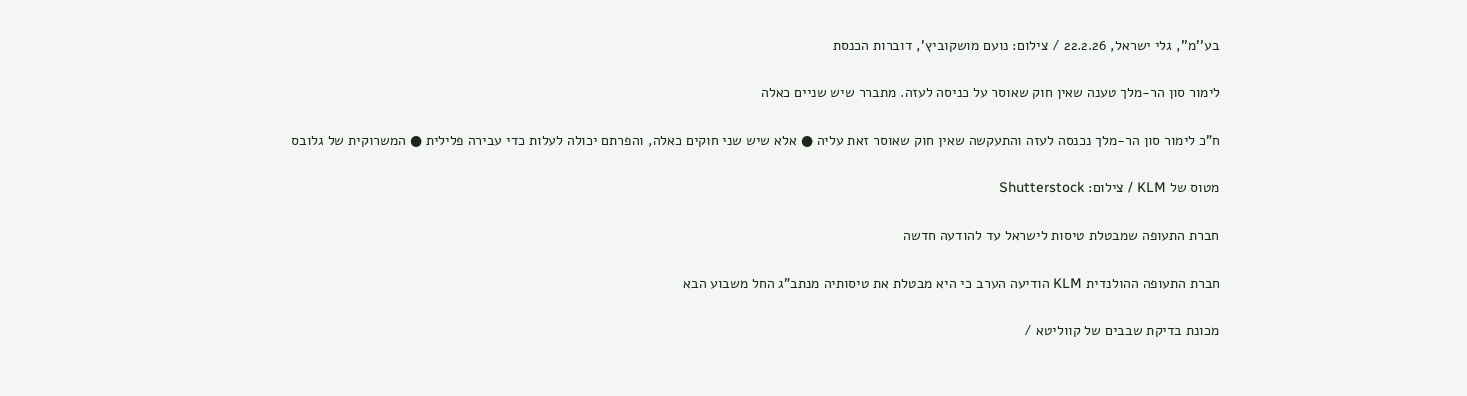בע''מ'', גלי ישראל, 22.2.26 / צילום: נועם מושקוביץ', דוברות הכנסת

לימור סון הר-מלך טענה שאין חוק שאוסר על כניסה לעזה. מתברר שיש שניים כאלה

ח"כ לימור סון הר-מלך נכנסה לעזה והתעקשה שאין חוק שאוסר זאת עליה ● אלא שיש שני חוקים כאלה, והפרתם יכולה לעלות כדי עבירה פלילית ● המשרוקית של גלובס

מטוס של KLM / צילום: Shutterstock

חברת התעופה שמבטלת טיסות לישראל עד להודעה חדשה

חברת התעופה ההולנדית KLM הודיעה הערב כי היא מבטלת את טיסותיה מנתב"ג החל משבוע הבא

מכונת בדיקת שבבים של קווליטא /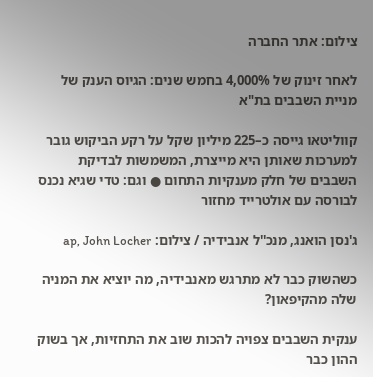צילום: אתר החברה

לאחר זינוק של 4,000% בחמש שנים: הגיוס הענק של מניית השבבים בת"א

קווליטאו גייסה כ–225 מיליון שקל על רקע הביקוש גובר למערכות שאותן היא מייצרת, המשמשות לבדיקת השבבים של חלק מענקיות התחום ● וגם: טדי שגיא נכנס לבורסה עם אולטרייד מחזור

ג'נסן הואנג, מנכ''ל אנבידיה / צילום: ap, John Locher

כשהשוק כבר לא מתרגש מאנבידיה, מה יוציא את המניה שלה מהקיפאון?

ענקית השבבים צפויה להכות שוב את התחזיות, אך בשוק ההון כבר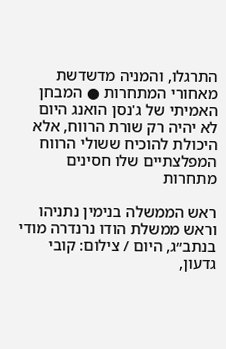התרגלו, והמניה מדשדשת מאחורי המתחרות ● המבחן האמיתי של ג'נסן הואנג היום לא יהיה רק שורת הרווח, אלא היכולת להוכיח ששולי הרווח המפלצתיים שלו חסינים מתחרות

ראש הממשלה בנימין נתניהו וראש ממשלת הודו נרנדרה מודי בנתב״ג, היום / צילום: קובי גדעון,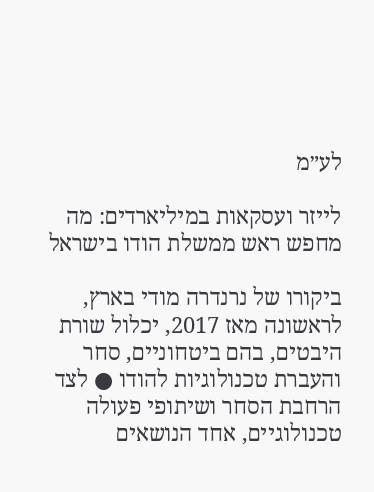לע״מ

לייזר ועסקאות במיליארדים: מה מחפש ראש ממשלת הודו בישראל

ביקורו של נרנדרה מודי בארץ, לראשונה מאז 2017, יכלול שורת היבטים, בהם ביטחוניים, סחר והעברת טכנולוגיות להודו ● לצד הרחבת הסחר ושיתופי פעולה טכנולוגיים, אחד הנושאים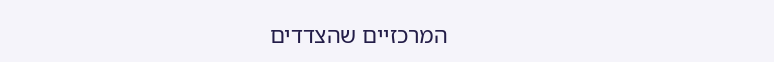המרכזיים שהצדדים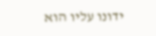ידונו עליו הוא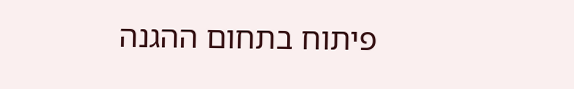פיתוח בתחום ההגנה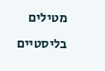מטילים בליסטיים